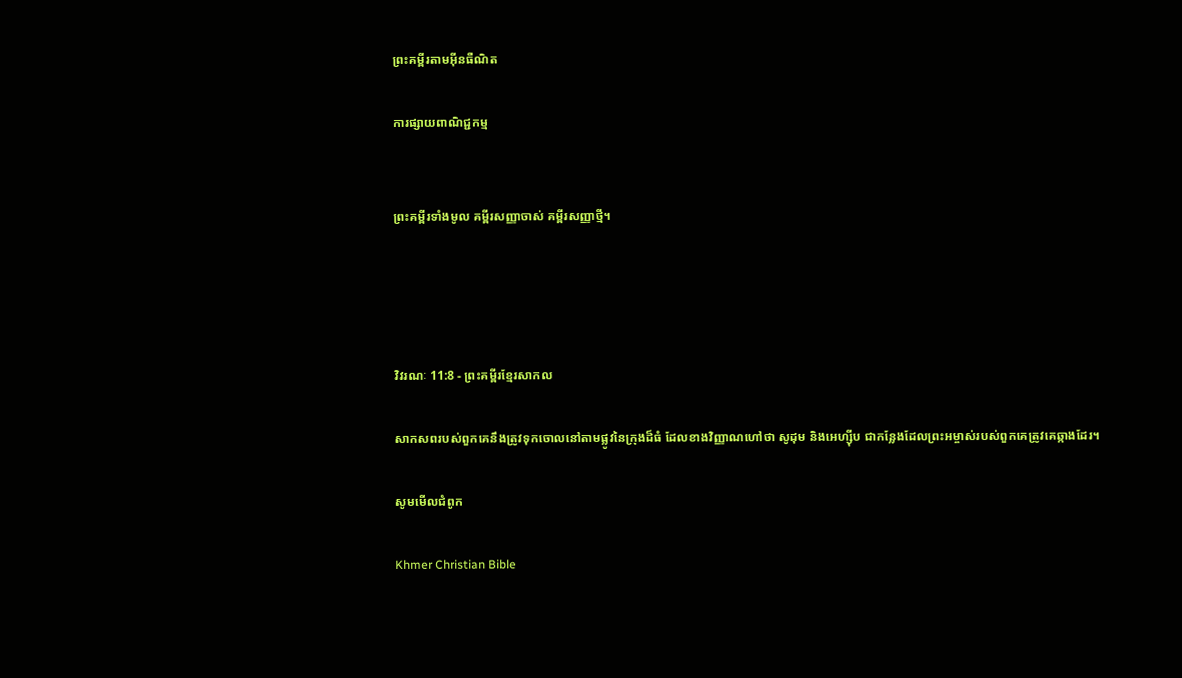ព្រះគម្ពីរតាមអ៊ីនធឺណិត

ការផ្សាយពាណិជ្ជកម្ម


ព្រះគម្ពីរទាំងមូល គម្ពីរសញ្ញាចាស់ គម្ពីរសញ្ញាថ្មី។




វិវរណៈ 11:8 - ព្រះគម្ពីរខ្មែរសាកល

សាកសពរបស់ពួកគេនឹងត្រូវទុកចោលនៅតាមផ្លូវនៃក្រុងដ៏ធំ ដែល‍ខាងវិញ្ញាណហៅថា សូដុម និងអេហ្ស៊ីប ជាកន្លែងដែលព្រះអម្ចាស់របស់ពួកគេត្រូវគេឆ្កាងដែរ។

សូមមើលជំពូក

Khmer Christian Bible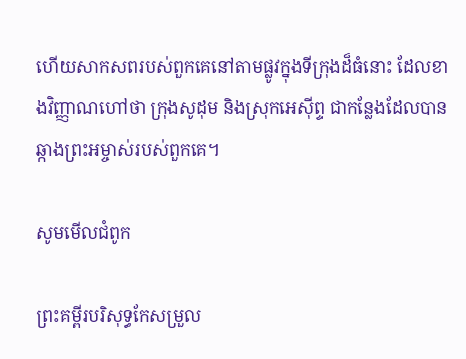ហើយសាកសពរបស់ពួកគេនៅតាមផ្លូវក្នុងទីក្រុងដ៏ធំនោះ ដែលខាងវិញ្ញាណហៅថា ក្រុងសូដុម និងស្រុកអេស៊ីព្ទ ជាកន្លែងដែលបានឆ្កាងព្រះអម្ចាស់របស់ពួកគេ។

សូមមើលជំពូក

ព្រះគម្ពីរបរិសុទ្ធកែសម្រួល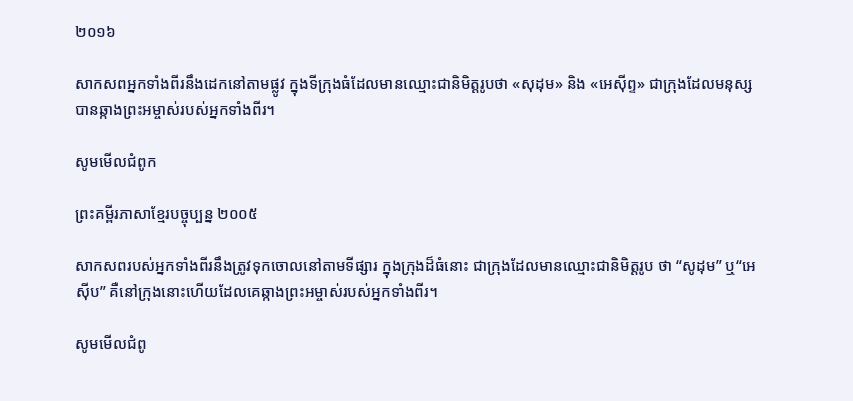២០១៦

សាកសពអ្នកទាំងពីរនឹងដេកនៅតាមផ្លូវ ក្នុងទីក្រុងធំដែលមានឈ្មោះជានិមិត្តរូបថា «សុដុម» និង «អេស៊ីព្ទ» ជាក្រុងដែលមនុស្សបានឆ្កាងព្រះ‌អម្ចាស់របស់អ្នកទាំងពីរ។

សូមមើលជំពូក

ព្រះគម្ពីរភាសាខ្មែរបច្ចុប្បន្ន ២០០៥

សាក‌សពរបស់អ្នកទាំងពីរនឹងត្រូវទុកចោលនៅតាមទីផ្សារ ក្នុងក្រុងដ៏ធំនោះ ជាក្រុងដែលមានឈ្មោះជានិមិត្ត‌រូប ថា “សូដុម” ឬ“អេស៊ីប” គឺនៅក្រុងនោះហើយដែលគេឆ្កាងព្រះ‌អម្ចាស់របស់អ្នកទាំងពីរ។

សូមមើលជំពូ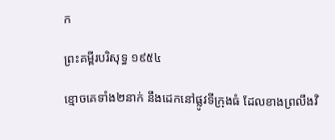ក

ព្រះគម្ពីរបរិសុទ្ធ ១៩៥៤

ខ្មោចគេទាំង២នាក់ នឹងដេកនៅផ្លូវទីក្រុងធំ ដែលខាងព្រលឹងវិ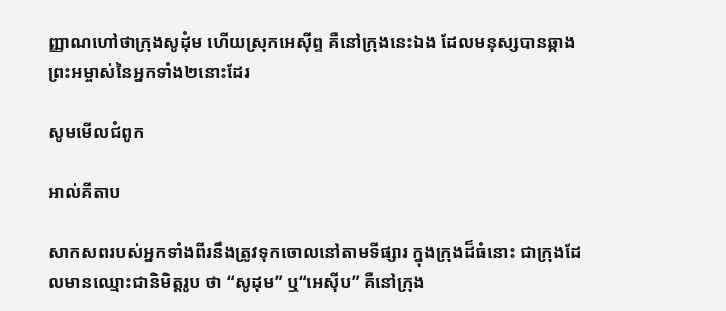ញ្ញាណហៅថាក្រុងសូដុំម ហើយស្រុកអេស៊ីព្ទ គឺនៅក្រុងនេះឯង ដែលមនុស្សបានឆ្កាងព្រះ‌អម្ចាស់នៃអ្នកទាំង២នោះដែរ

សូមមើលជំពូក

អាល់គីតាប

សាក‌សពរបស់អ្នកទាំងពីរនឹងត្រូវទុកចោលនៅតាមទីផ្សារ ក្នុងក្រុងដ៏ធំនោះ ជាក្រុងដែលមានឈ្មោះជានិមិត្ដ‌រូប ថា “សូដុម” ឬ“អេស៊ីប” គឺនៅក្រុង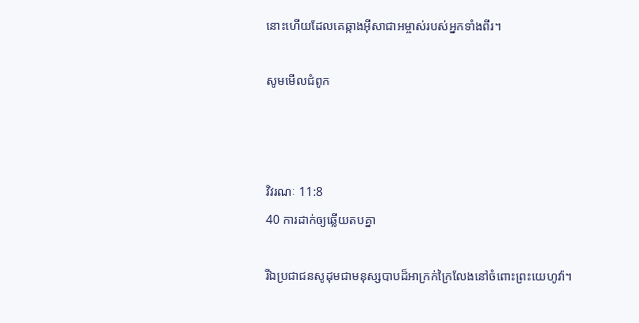នោះហើយដែលគេឆ្កាងអ៊ីសា‌ជាអម្ចាស់របស់អ្នកទាំងពីរ។

សូមមើលជំពូក



វិវរណៈ 11:8
40 ការដាក់ឲ្យឆ្លើយតបគ្នា

រីឯប្រជាជនសូដុមជាមនុស្សបាបដ៏អាក្រក់ក្រៃលែងនៅចំពោះព្រះយេហូវ៉ា។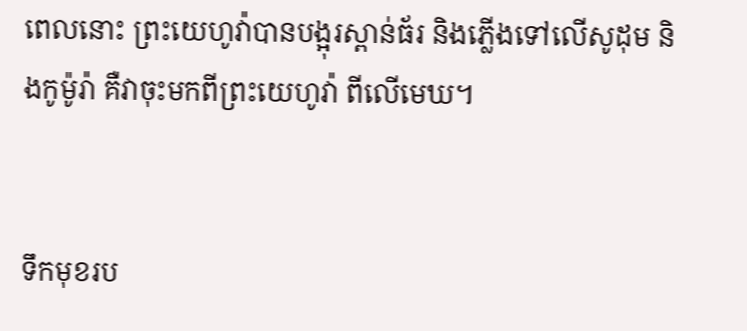ពេលនោះ ព្រះយេហូវ៉ាបានបង្អុរស្ពាន់ធ័រ និងភ្លើងទៅលើសូដុម និងកូម៉ូរ៉ា គឺវាចុះមកពីព្រះយេហូវ៉ា ពីលើមេឃ។


ទឹកមុខរប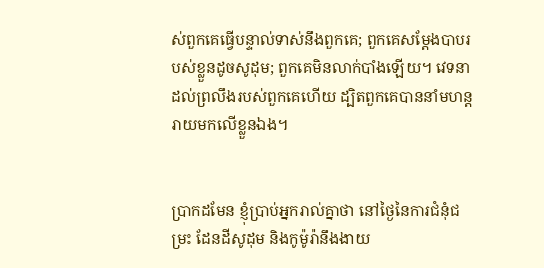ស់ពួកគេធ្វើបន្ទាល់ទាស់នឹងពួកគេ; ពួកគេសម្ដែងបាបរបស់ខ្លួនដូចសូដុម; ពួកគេមិនលាក់បាំងឡើយ។ វេទនាដល់ព្រលឹងរបស់ពួកគេហើយ ដ្បិតពួកគេបាននាំមហន្តរាយមកលើខ្លួនឯង។


ប្រាកដមែន ខ្ញុំប្រាប់អ្នករាល់គ្នាថា នៅថ្ងៃនៃការជំនុំជម្រះ ដែនដីសូដុម និងកូម៉ូរ៉ានឹងងាយ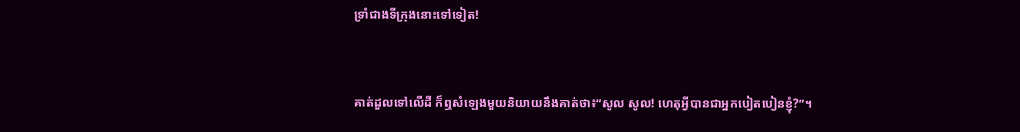ទ្រាំជាងទីក្រុងនោះទៅទៀត!


គាត់ដួលទៅលើដី ក៏ឮសំឡេងមួយនិយាយនឹងគាត់ថា៖“សូល សូល! ហេតុអ្វីបានជាអ្នកបៀតបៀនខ្ញុំ?”។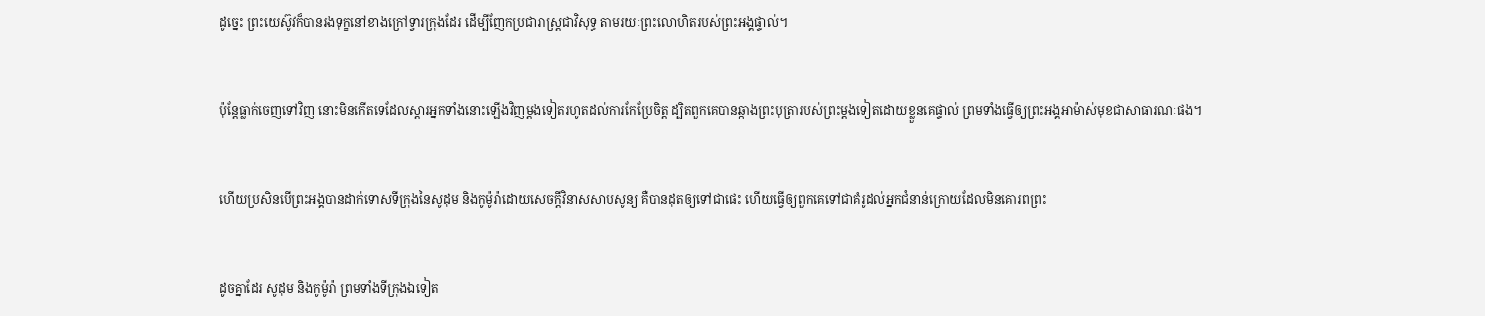ដូច្នេះ ព្រះយេស៊ូវក៏បានរងទុក្ខនៅខាងក្រៅទ្វារក្រុងដែរ ដើម្បីញែកប្រជារាស្ត្រជាវិសុទ្ធ តាមរយៈព្រះលោហិតរបស់ព្រះអង្គផ្ទាល់។


ប៉ុន្តែធ្លាក់ចេញទៅវិញ នោះមិនកើតទេដែលស្ដារអ្នកទាំងនោះឡើងវិញម្ដងទៀតរហូតដល់ការកែប្រែចិត្ត ដ្បិតពួកគេបានឆ្កាងព្រះបុត្រារបស់ព្រះម្ដងទៀតដោយខ្លួនគេផ្ទាល់ ព្រមទាំងធ្វើឲ្យព្រះអង្គអាម៉ាស់មុខជាសាធារណៈផង។


ហើយប្រសិនបើព្រះអង្គបានដាក់ទោសទីក្រុងនៃសូដុម និងកូម៉ូរ៉ាដោយសេចក្ដីវិនាសសាបសូន្យ គឺបានដុតឲ្យទៅជាផេះ ហើយធ្វើឲ្យពួកគេទៅជាគំរូដល់អ្នកជំនាន់ក្រោយដែលមិនគោរពព្រះ


ដូចគ្នាដែរ សូដុម និងកូម៉ូរ៉ា ព្រមទាំងទីក្រុងឯទៀត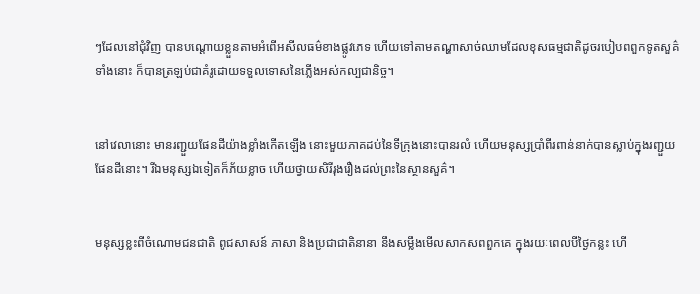ៗដែលនៅជុំវិញ បានបណ្ដោយខ្លួនតាមអំពើអសីលធម៌ខាងផ្លូវភេទ ហើយទៅតាមតណ្ហាសាច់ឈាមដែលខុសធម្មជាតិដូចរបៀបពពួកទូតសួគ៌ទាំងនោះ ក៏បានត្រឡប់ជាគំរូដោយទទួលទោសនៃភ្លើងអស់កល្បជានិច្ច។


នៅវេលានោះ មានរញ្ជួយផែនដីយ៉ាងខ្លាំងកើតឡើង នោះមួយភាគដប់នៃទីក្រុងនោះបានរលំ ហើយមនុស្សប្រាំពីរពាន់នាក់បានស្លាប់ក្នុងរញ្ជួយផែនដីនោះ។ រីឯមនុស្សឯទៀតក៏ភ័យខ្លាច ហើយថ្វាយសិរីរុងរឿងដល់ព្រះនៃស្ថានសួគ៌។


មនុស្សខ្លះពីចំណោមជនជាតិ ពូជសាសន៍ ភាសា និងប្រជាជាតិនានា នឹងសម្លឹងមើលសាកសពពួកគេ ក្នុងរយៈពេលបីថ្ងៃកន្លះ ហើ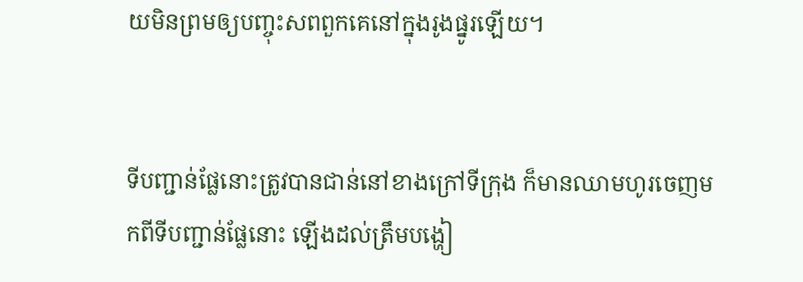យមិនព្រមឲ្យបញ្ចុះសពពួកគេនៅក្នុងរូងផ្នូរឡើយ។


ទីបញ្ជាន់ផ្លែនោះត្រូវបានជាន់នៅខាងក្រៅទីក្រុង ក៏មានឈាមហូរចេញមកពីទីបញ្ជាន់ផ្លែនោះ ឡើងដល់ត្រឹមបង្ហៀ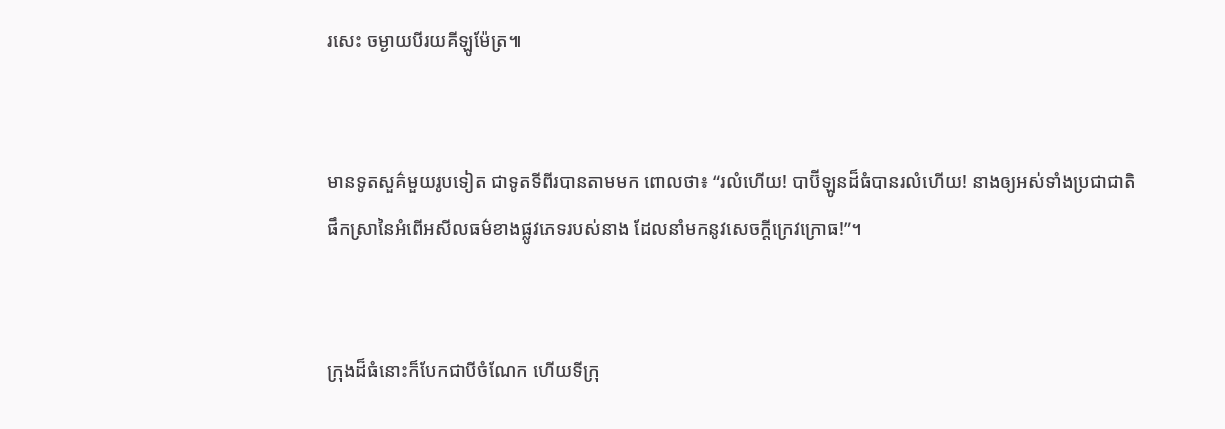រសេះ ចម្ងាយបីរយគីឡូម៉ែត្រ៕


មានទូតសួគ៌មួយរូបទៀត ជាទូតទីពីរបានតាមមក ពោលថា៖ “រលំហើយ! បាប៊ីឡូនដ៏ធំបានរលំហើយ! នាងឲ្យអស់ទាំងប្រជាជាតិផឹកស្រានៃអំពើអសីលធម៌ខាងផ្លូវភេទរបស់នាង ដែលនាំមកនូវសេចក្ដីក្រេវក្រោធ!”។


ក្រុងដ៏ធំនោះក៏បែកជាបីចំណែក ហើយទីក្រុ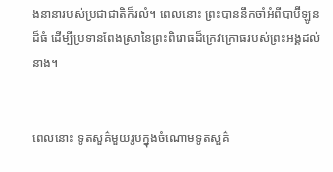ងនានារបស់ប្រជាជាតិក៏រលំ។ ពេលនោះ ព្រះបាននឹកចាំអំពីបាប៊ីឡូនដ៏ធំ ដើម្បីប្រទានពែងស្រានៃព្រះពិរោធដ៏ក្រេវក្រោធរបស់ព្រះអង្គដល់នាង។


ពេលនោះ ទូតសួគ៌មួយរូបក្នុងចំណោមទូតសួគ៌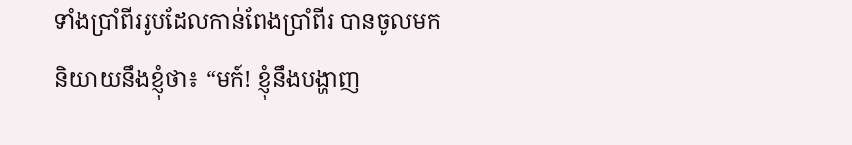ទាំងប្រាំពីររូបដែលកាន់ពែងប្រាំពីរ បានចូលមកនិយាយនឹងខ្ញុំថា៖ “មក៍! ខ្ញុំនឹងបង្ហាញ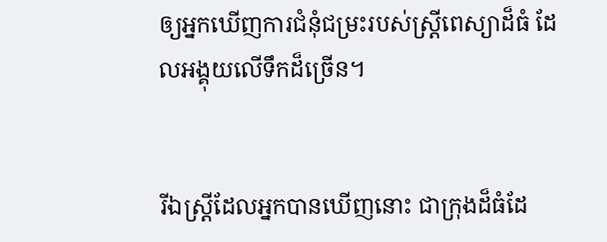ឲ្យអ្នកឃើញការជំនុំជម្រះរបស់ស្ត្រីពេស្យាដ៏ធំ ដែលអង្គុយលើទឹកដ៏ច្រើន។


រីឯស្ត្រីដែលអ្នកបានឃើញនោះ ជាក្រុងដ៏ធំដែ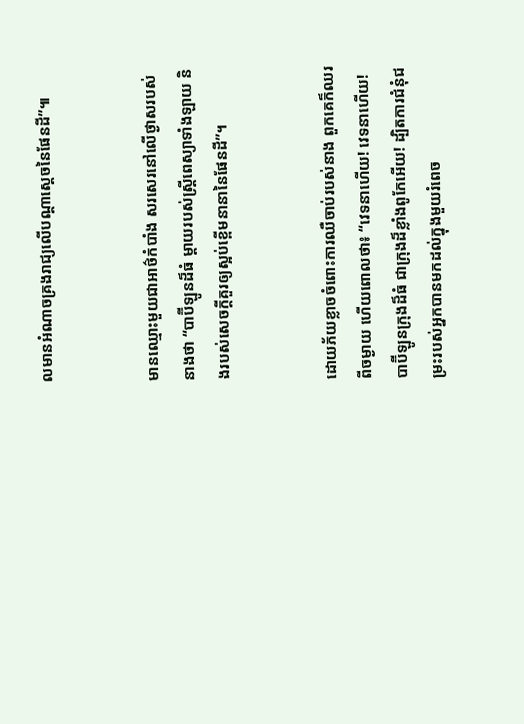លមានអំណាចគ្រងរាជ្យលើបណ្ដាស្ដេចនៃផែនដី”៕


មានឈ្មោះមួយជាអាថ៌កំបាំង សរសេរនៅលើថ្ងាសរបស់នាងថា “បាប៊ីឡូនដ៏ធំ ម្ដាយរបស់ស្ត្រីពេស្យាទាំងឡាយ និងរបស់សេចក្ដីគួរឲ្យស្អប់ខ្ពើមនានានៃផែនដី”។


ដោយភ័យខ្លាចចំពោះការឈឺចាប់របស់នាង ពួកគេក៏ឈរពីចម្ងាយ ហើយពោលថា៖ “វេទនាហើយ! វេទនាហើយ! បាប៊ីឡូនក្រុងដ៏ធំ ជាក្រុងដ៏ខ្លាំងពូកែអើយ! ដ្បិតការជំនុំជម្រះរបស់អ្នកបានមកដល់ក្នុងមួយរំពេច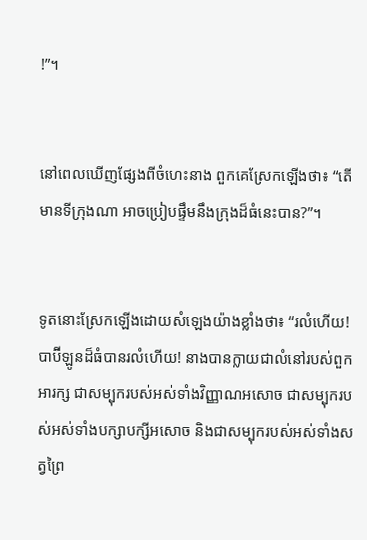!”។


នៅពេលឃើញផ្សែងពីចំហេះនាង ពួកគេស្រែកឡើងថា៖ “តើមានទីក្រុងណា អាចប្រៀបផ្ទឹមនឹងក្រុងដ៏ធំនេះបាន?”។


ទូតនោះស្រែកឡើងដោយសំឡេងយ៉ាងខ្លាំងថា៖ “រលំហើយ! បាប៊ីឡូនដ៏ធំបានរលំហើយ! នាងបានក្លាយជាលំនៅរបស់ពួកអារក្ស ជាសម្បុករបស់អស់ទាំងវិញ្ញាណអសោច ជាសម្បុករបស់អស់ទាំងបក្សាបក្សីអសោច និងជាសម្បុករបស់អស់ទាំងសត្វព្រៃ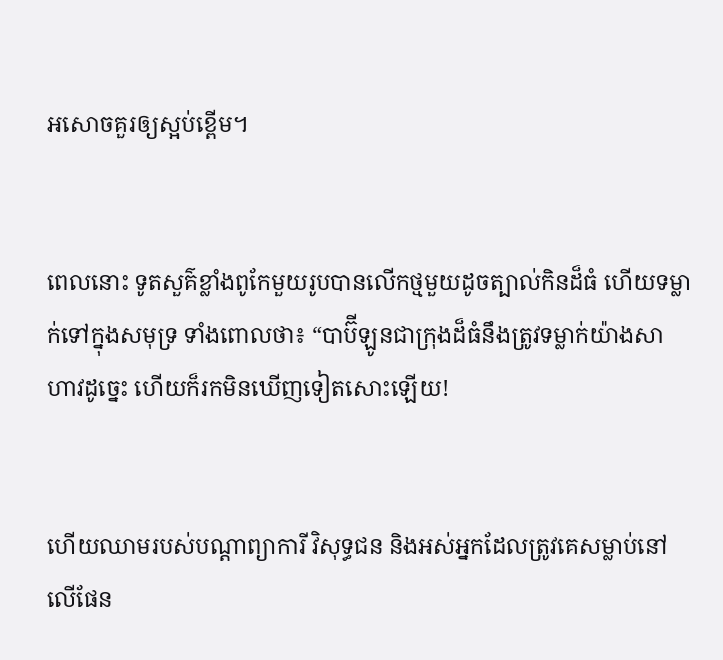អសោចគួរឲ្យស្អប់ខ្ពើម។


ពេលនោះ ទូតសួគ៌ខ្លាំងពូកែមួយរូបបានលើកថ្មមួយដូចត្បាល់កិនដ៏ធំ ហើយទម្លាក់ទៅក្នុងសមុទ្រ ទាំងពោលថា៖ “បាប៊ីឡូនជាក្រុងដ៏ធំនឹងត្រូវទម្លាក់យ៉ាងសាហាវដូច្នេះ ហើយក៏រកមិនឃើញទៀតសោះឡើយ‍!


ហើយឈាមរបស់បណ្ដាព្យាការី វិសុទ្ធជន និងអស់អ្នកដែលត្រូវគេសម្លាប់នៅលើផែន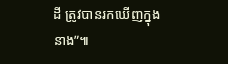ដី ត្រូវបានរកឃើញក្នុងនាង”៕